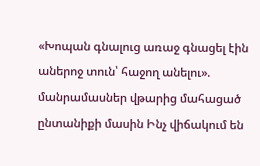«Խոպան գնալուց առաջ գնացել էին աներոջ տուն՝ հաջող անելու». մանրամասներ վթարից մահացած ընտանիքի մասին Ինչ վիճակում են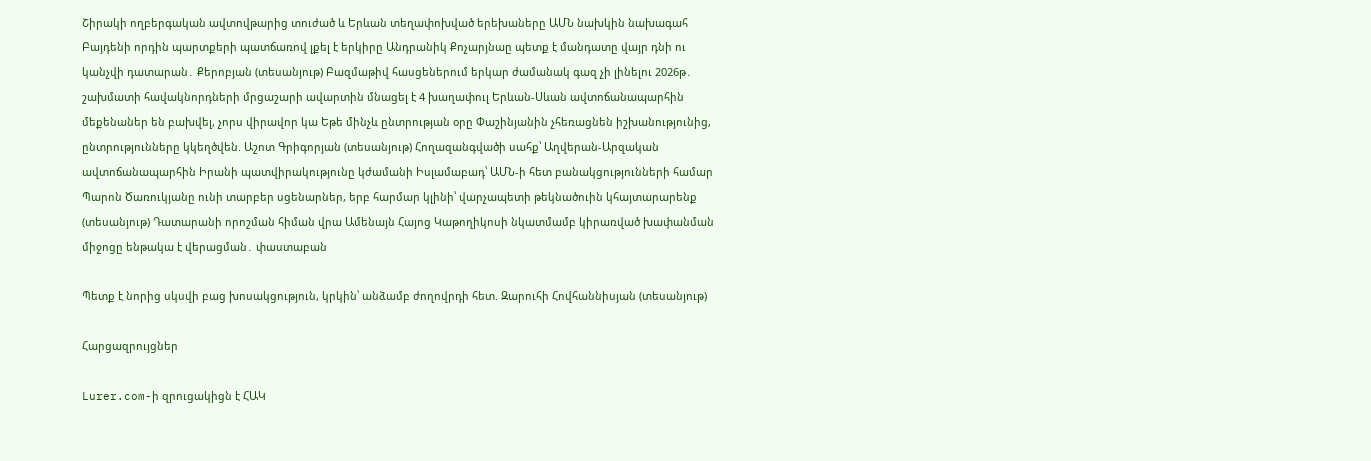Շիրակի ողբերգական ավտովթարից տուժած և Երևան տեղափոխված երեխաները ԱՄՆ նախկին նախագահ Բայդենի որդին պարտքերի պատճառով լքել է երկիրը Անդրանիկ Քոչարյնաը պետք է մանդատը վայր դնի ու կանչվի դատարան․ Քերոբյան (տեսանյութ) Բազմաթիվ հասցեներում երկար ժամանակ գազ չի լինելու 2026թ․ շախմատի հավակնորդների մրցաշարի ավարտին մնացել է 4 խաղափուլ Երևան-Սևան ավտոճանապարհին մեքենաներ են բախվել, չորս վիրավոր կա Եթե մինչև ընտրության օրը Փաշինյանին չհեռացնեն իշխանությունից, ընտրությունները կկեղծվեն. Աշոտ Գրիգորյան (տեսանյութ) Հողազանգվածի սահք՝ Աղվերան-Արզական ավտոճանապարհին Իրանի պատվիրակությունը կժամանի Իսլամաբադ՝ ԱՄՆ-ի հետ բանակցությունների համար Պարոն Ծառուկյանը ունի տարբեր սցենարներ, երբ հարմար կլինի՝ վարչապետի թեկնածուին կհայտարարենք (տեսանյութ) Դատարանի որոշման հիման վրա Ամենայն Հայոց Կաթողիկոսի նկատմամբ կիրառված խափանման միջոցը ենթակա է վերացման․ փաստաբան

Պետք է նորից սկսվի բաց խոսակցություն, կրկին՝ անձամբ ժողովրդի հետ. Զարուհի Հովհաննիսյան (տեսանյութ)

Հարցազրույցներ

Lurer.com-ի զրուցակիցն է ՀԱԿ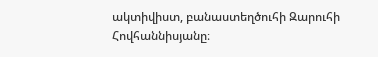ակտիվիստ, բանաստեղծուհի Զարուհի Հովհաննիսյանը։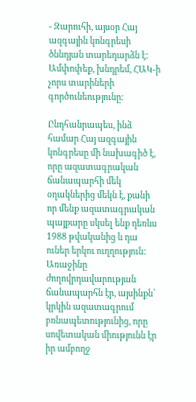- Զարուհի, այսօր Հայ ազգային կոնգրեսի ծննդյան տարեդարձն է: Ամփոփեք, խնդրեմ, ՀԱԿ-ի չորս տարիների գործունեությունը։

Ընդհանրապես, ինձ համար Հայ ազգային կոնգրեսը մի նախագիծ է, որը ազատագրական ճանապարհի մեկ օղակներից մեկն է, քանի որ մենք ազատագրական պայքարը սկսել ենք դեռևս 1988 թվականից և դա ուներ երկու ուղղություն: Առաջինը ժողովրդավարության ճանապարհն էր, այսինքն՝ կրկին ազատագրում բռնապետությունից, որը սովետական միությունն էր իր ամբողջ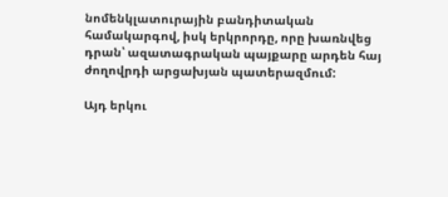նոմենկլատուրային բանդիտական համակարգով, իսկ երկրորդը, որը խառնվեց դրան՝ ազատագրական պայքարը արդեն հայ ժողովրդի արցախյան պատերազմում:

Այդ երկու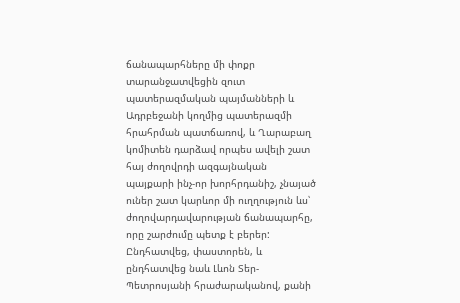ճանապարհները մի փոքր տարանջատվեցին զուտ պատերազմական պայմանների և Ադրբեջանի կողմից պատերազմի հրահրման պատճառով, և Ղարաբաղ կոմիտեն դարձավ որպես ավելի շատ հայ ժողովրդի ազգայնական պայքարի ինչ-որ խորհրդանիշ, չնայած ուներ շատ կարևոր մի ուղղություն ևս՝ ժողովարդավարության ճանապարհը, որը շարժումը պետք է բերեր: Ընդհատվեց, փաստորեն, և ընդհատվեց նաև Լևոն Տեր-Պետրոսյանի հրաժարականով, քանի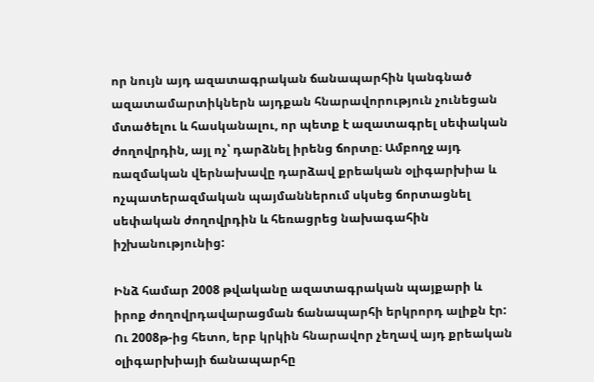որ նույն այդ ազատագրական ճանապարհին կանգնած ազատամարտիկներն այդքան հնարավորություն չունեցան մտածելու և հասկանալու, որ պետք է ազատագրել սեփական ժողովրդին, այլ ոչ՝ դարձնել իրենց ճորտը։ Ամբողջ այդ ռազմական վերնախավը դարձավ քրեական օլիգարխիա և ոչպատերազմական պայմաններում սկսեց ճորտացնել սեփական ժողովրդին և հեռացրեց նախագահին իշխանությունից:

Ինձ համար 2008 թվականը ազատագրական պայքարի և իրոք ժողովրդավարացման ճանապարհի երկրորդ ալիքն էր: Ու 2008թ-ից հետո, երբ կրկին հնարավոր չեղավ այդ քրեական օլիգարխիայի ճանապարհը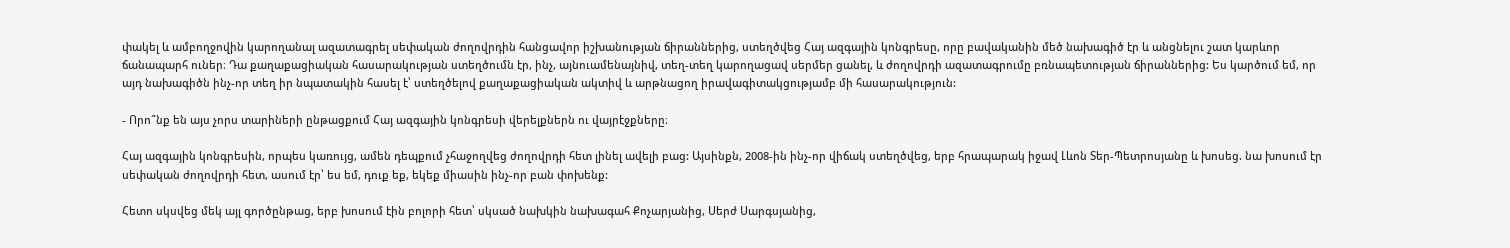փակել և ամբողջովին կարողանալ ազատագրել սեփական ժողովրդին հանցավոր իշխանության ճիրաններից, ստեղծվեց Հայ ազգային կոնգրեսը, որը բավականին մեծ նախագիծ էր և անցնելու շատ կարևոր ճանապարհ ուներ։ Դա քաղաքացիական հասարակության ստեղծումն էր, ինչ, այնուամենայնիվ, տեղ-տեղ կարողացավ սերմեր ցանել, և ժողովրդի ազատագրումը բռնապետության ճիրաններից: Ես կարծում եմ, որ այդ նախագիծն ինչ-որ տեղ իր նպատակին հասել է՝ ստեղծելով քաղաքացիական ակտիվ և արթնացող իրավագիտակցությամբ մի հասարակություն:

- Որո՞նք են այս չորս տարիների ընթացքում Հայ ազգային կոնգրեսի վերելքներն ու վայրէջքները։

Հայ ազգային կոնգրեսին, որպես կառույց, ամեն դեպքում չհաջողվեց ժողովրդի հետ լինել ավելի բաց: Այսինքն, 2008-ին ինչ-որ վիճակ ստեղծվեց, երբ հրապարակ իջավ Լևոն Տեր-Պետրոսյանը և խոսեց. նա խոսում էր սեփական ժողովրդի հետ, ասում էր՝ ես եմ, դուք եք, եկեք միասին ինչ-որ բան փոխենք:

Հետո սկսվեց մեկ այլ գործընթաց, երբ խոսում էին բոլորի հետ՝ սկսած նախկին նախագահ Քոչարյանից, Սերժ Սարգսյանից,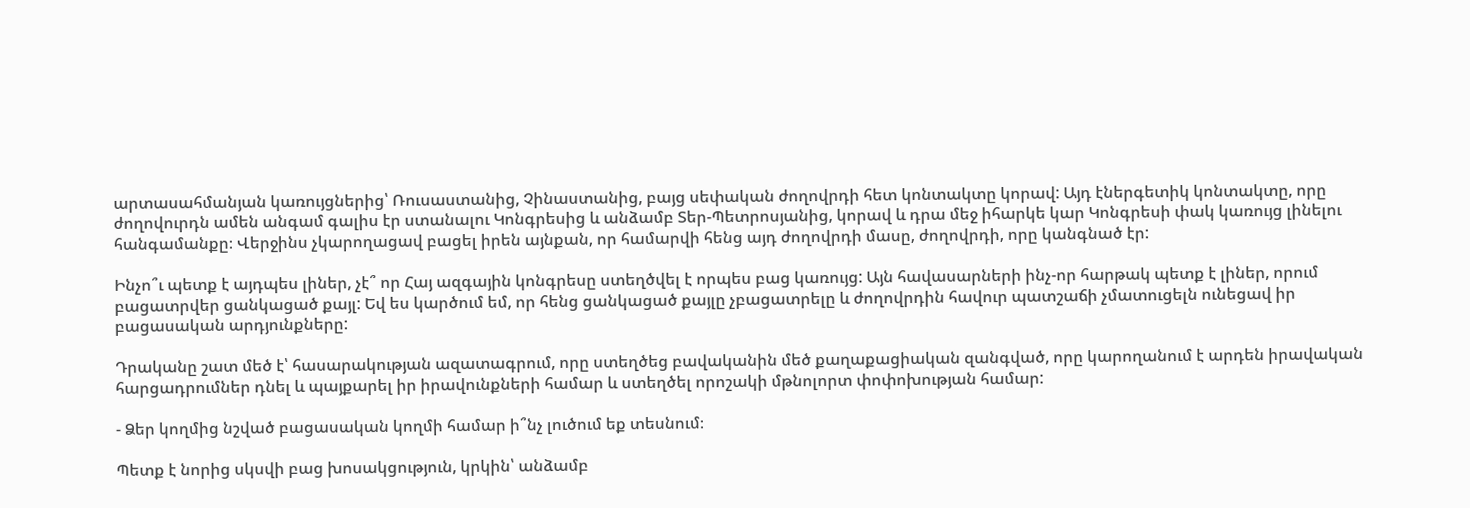արտասահմանյան կառույցներից՝ Ռուսաստանից, Չինաստանից, բայց սեփական ժողովրդի հետ կոնտակտը կորավ: Այդ էներգետիկ կոնտակտը, որը ժողովուրդն ամեն անգամ գալիս էր ստանալու Կոնգրեսից և անձամբ Տեր-Պետրոսյանից, կորավ և դրա մեջ իհարկե կար Կոնգրեսի փակ կառույց լինելու հանգամանքը։ Վերջինս չկարողացավ բացել իրեն այնքան, որ համարվի հենց այդ ժողովրդի մասը, ժողովրդի, որը կանգնած էր:

Ինչո՞ւ պետք է այդպես լիներ, չէ՞ որ Հայ ազգային կոնգրեսը ստեղծվել է որպես բաց կառույց: Այն հավասարների ինչ-որ հարթակ պետք է լիներ, որում բացատրվեր ցանկացած քայլ: Եվ ես կարծում եմ, որ հենց ցանկացած քայլը չբացատրելը և ժողովրդին հավուր պատշաճի չմատուցելն ունեցավ իր բացասական արդյունքները:

Դրականը շատ մեծ է՝ հասարակության ազատագրում, որը ստեղծեց բավականին մեծ քաղաքացիական զանգված, որը կարողանում է արդեն իրավական հարցադրումներ դնել և պայքարել իր իրավունքների համար և ստեղծել որոշակի մթնոլորտ փոփոխության համար:

- Ձեր կողմից նշված բացասական կողմի համար ի՞նչ լուծում եք տեսնում։

Պետք է նորից սկսվի բաց խոսակցություն, կրկին՝ անձամբ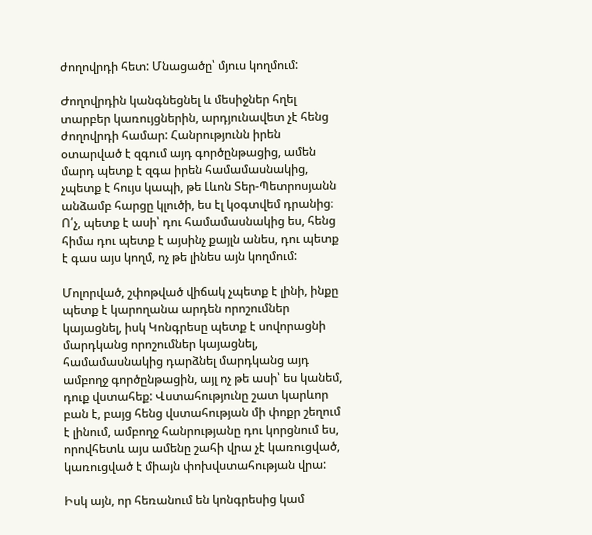ժողովրդի հետ: Մնացածը՝ մյուս կողմում:

Ժողովրդին կանգնեցնել և մեսիջներ հղել տարբեր կառույցներին, արդյունավետ չէ հենց ժողովրդի համար: Հանրությունն իրեն օտարված է զգում այդ գործընթացից, ամեն մարդ պետք է զգա իրեն համամասնակից, չպետք է հույս կապի, թե Լևոն Տեր-Պետրոսյանն անձամբ հարցը կլուծի, ես էլ կօգտվեմ դրանից։ Ո՛չ, պետք է ասի՝ դու համամասնակից ես, հենց հիմա դու պետք է այսինչ քայլն անես, դու պետք է գաս այս կողմ, ոչ թե լինես այն կողմում:

Մոլորված, շփոթված վիճակ չպետք է լինի, ինքը պետք է կարողանա արդեն որոշումներ կայացնել, իսկ Կոնգրեսը պետք է սովորացնի մարդկանց որոշումներ կայացնել, համամասնակից դարձնել մարդկանց այդ ամբողջ գործընթացին, այլ ոչ թե ասի՝ ես կանեմ, դուք վստահեք: Վստահությունը շատ կարևոր բան է, բայց հենց վստահության մի փոքր շեղում է լինում, ամբողջ հանրությանը դու կորցնում ես, որովհետև այս ամենը շահի վրա չէ կառուցված, կառուցված է միայն փոխվստահության վրա:

Իսկ այն, որ հեռանում են կոնգրեսից կամ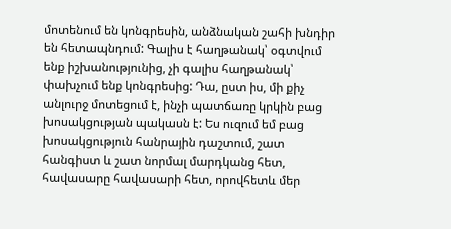մոտենում են կոնգրեսին, անձնական շահի խնդիր են հետապնդում: Գալիս է հաղթանակ՝ օգտվում ենք իշխանությունից, չի գալիս հաղթանակ՝ փախչում ենք կոնգրեսից: Դա, ըստ իս, մի քիչ անլուրջ մոտեցում է, ինչի պատճառը կրկին բաց խոսակցության պակասն է: Ես ուզում եմ բաց խոսակցություն հանրային դաշտում, շատ հանգիստ և շատ նորմալ մարդկանց հետ, հավասարը հավասարի հետ, որովհետև մեր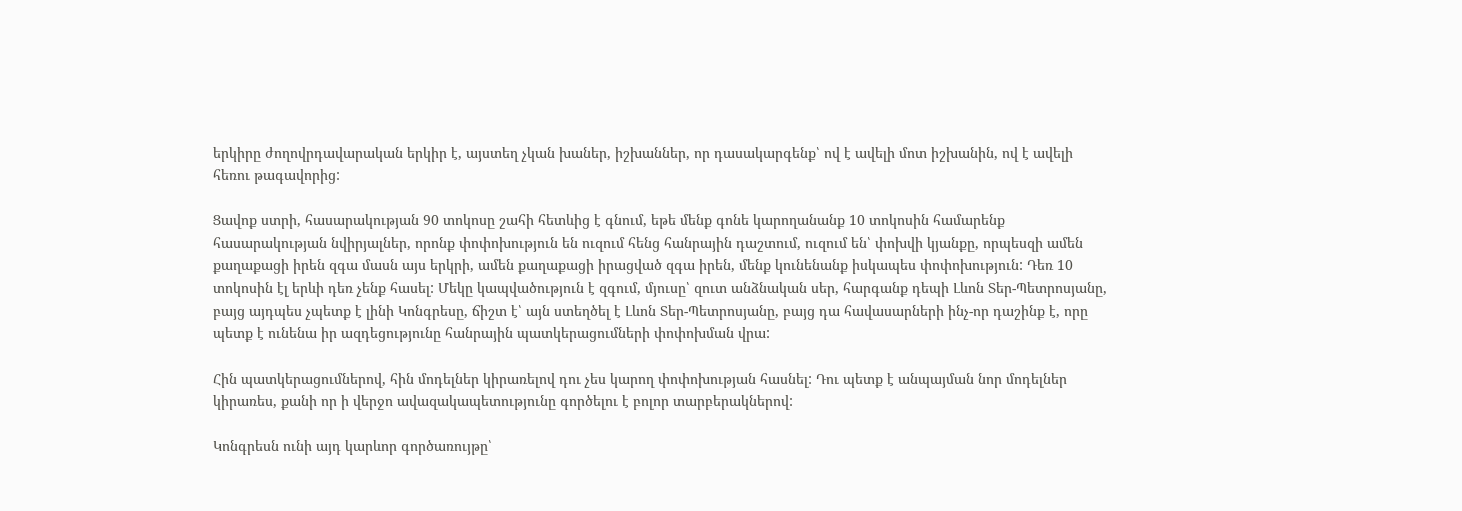երկիրը ժողովրդավարական երկիր է, այստեղ չկան խաներ, իշխաններ, որ դասակարգենք՝ ով է ավելի մոտ իշխանին, ով է ավելի հեռու թագավորից:

Ցավոք ստրի, հասարակության 90 տոկոսը շահի հետևից է գնում, եթե մենք գոնե կարողանանք 10 տոկոսին համարենք հասարակության նվիրյալներ, որոնք փոփոխություն են ուզում հենց հանրային դաշտում, ուզում են՝ փոխվի կյանքը, որպեսզի ամեն քաղաքացի իրեն զգա մասն այս երկրի, ամեն քաղաքացի իրացված զգա իրեն, մենք կունենանք իսկապես փոփոխություն: Դեռ 10 տոկոսին էլ երևի դեռ չենք հասել: Մեկը կապվածություն է զգում, մյուսը՝ զուտ անձնական սեր, հարգանք դեպի Լևոն Տեր-Պետրոսյանը, բայց այդպես չպետք է լինի Կոնգրեսը, ճիշտ է՝ այն ստեղծել է Լևոն Տեր-Պետրոսյանը, բայց դա հավասարների ինչ-որ դաշինք է, որը պետք է ունենա իր ազդեցությունը հանրային պատկերացումների փոփոխման վրա:

Հին պատկերացումներով, հին մոդելներ կիրառելով դու չես կարող փոփոխության հասնել: Դու պետք է անպայման նոր մոդելներ կիրառես, քանի որ ի վերջո ավազակապետությունը գործելու է բոլոր տարբերակներով:

Կոնգրեսն ունի այդ կարևոր գործառույթը՝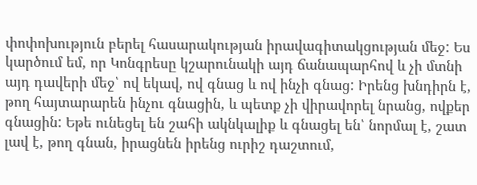փոփոխություն բերել հասարակության իրավագիտակցության մեջ: Ես կարծում եմ, որ Կոնգրեսը կշարունակի այդ ճանապարհով և չի մտնի այդ դավերի մեջ՝ ով եկավ, ով գնաց և ով ինչի գնաց: Իրենց խնդիրն է, թող հայտարարեն ինչու գնացին, և պետք չի վիրավորել նրանց, ովքեր գնացին: Եթե ունեցել են շահի ակնկալիք և գնացել են՝ նորմալ է, շատ լավ է, թող գնան, իրացնեն իրենց ուրիշ դաշտում,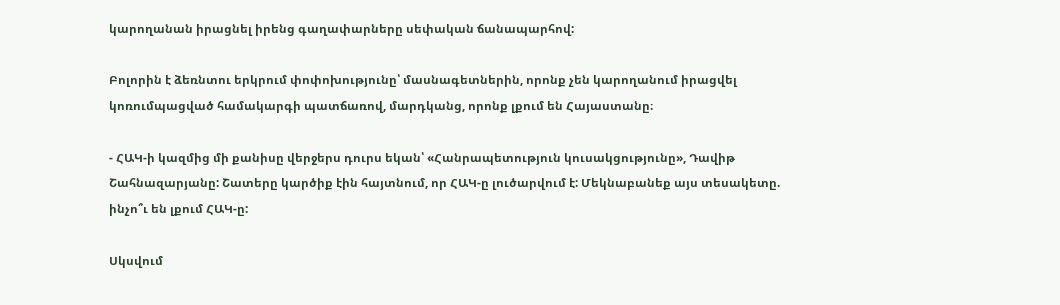կարողանան իրացնել իրենց գաղափարները սեփական ճանապարհով:

Բոլորին է ձեռնտու երկրում փոփոխությունը՝ մասնագետներին, որոնք չեն կարողանում իրացվել կոռումպացված համակարգի պատճառով, մարդկանց, որոնք լքում են Հայաստանը։

- ՀԱԿ-ի կազմից մի քանիսը վերջերս դուրս եկան՝ «Հանրապետություն կուսակցությունը», Դավիթ Շահնազարյանը: Շատերը կարծիք էին հայտնում, որ ՀԱԿ-ը լուծարվում է: Մեկնաբանեք այս տեսակետը. ինչո՞ւ են լքում ՀԱԿ-ը:

Սկսվում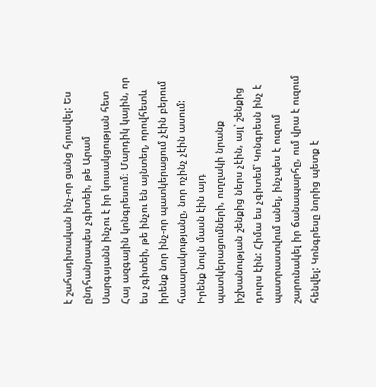է շահադիտական ինչ-որ ցանց հյուսվել: Ես ընդհանրապես չգիտեի, թե Արամ Սարգսյանն ինչու է իր կուսակցության հետ Հայ ազգային կոնգրեսում։ Մարդիկ կային, որ ես չգիտեի, թե ինչու են այնտեղ, որովհետև իրենք նոր ինչ-որ պատկերացում չէին բերում հասարակությանը, նոր ոչինչ չէին ասում: Իրենք նույն մասն էին այդ պատկերացումների, ուղղակի նրանք իշխանության շենքից ներս չէին, այլ՝ շենքից դուրս էին: Հիմա ես չգիտեմ՝ Կոնգրեսն ինչ է պատրաստվում անել, ինչպես է ուզում շարունակել իր ճանապարհը, ում վրա է ուզում հենվել: Կոնգրեսը նորից պետք է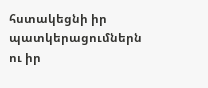հստակեցնի իր պատկերացումներն ու իր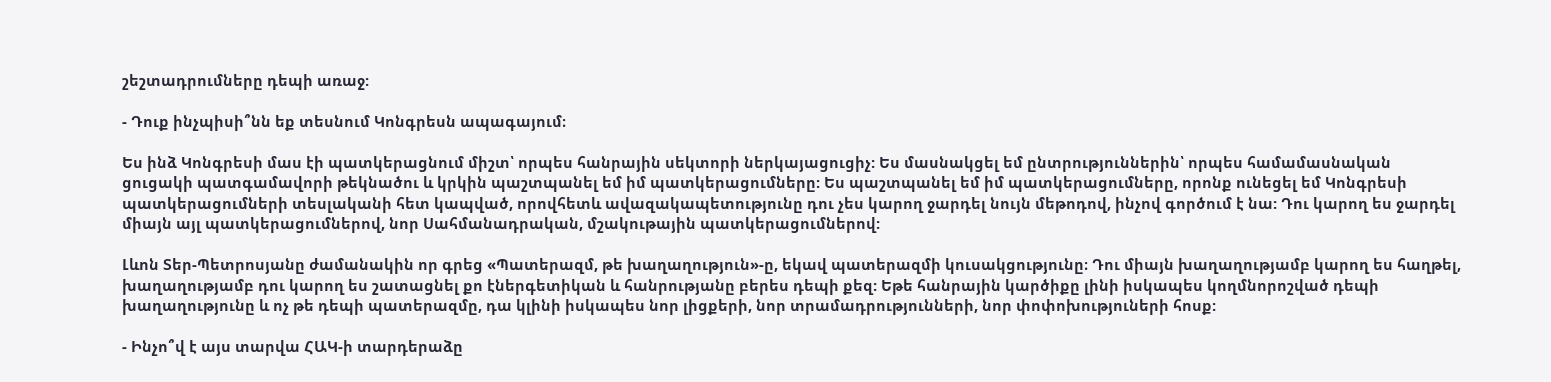շեշտադրումները դեպի առաջ:

- Դուք ինչպիսի՞նն եք տեսնում Կոնգրեսն ապագայում։

Ես ինձ Կոնգրեսի մաս էի պատկերացնում միշտ՝ որպես հանրային սեկտորի ներկայացուցիչ: Ես մասնակցել եմ ընտրություններին՝ որպես համամասնական ցուցակի պատգամավորի թեկնածու և կրկին պաշտպանել եմ իմ պատկերացումները: Ես պաշտպանել եմ իմ պատկերացումները, որոնք ունեցել եմ Կոնգրեսի պատկերացումների տեսլականի հետ կապված, որովհետև ավազակապետությունը դու չես կարող ջարդել նույն մեթոդով, ինչով գործում է նա: Դու կարող ես ջարդել միայն այլ պատկերացումներով, նոր Սահմանադրական, մշակութային պատկերացումներով:

Լևոն Տեր-Պետրոսյանը ժամանակին որ գրեց «Պատերազմ, թե խաղաղություն»-ը, եկավ պատերազմի կուսակցությունը։ Դու միայն խաղաղությամբ կարող ես հաղթել, խաղաղությամբ դու կարող ես շատացնել քո էներգետիկան և հանրությանը բերես դեպի քեզ: Եթե հանրային կարծիքը լինի իսկապես կողմնորոշված դեպի խաղաղությունը և ոչ թե դեպի պատերազմը, դա կլինի իսկապես նոր լիցքերի, նոր տրամադրությունների, նոր փոփոխություների հոսք:

- Ինչո՞վ է այս տարվա ՀԱԿ-ի տարդերաձը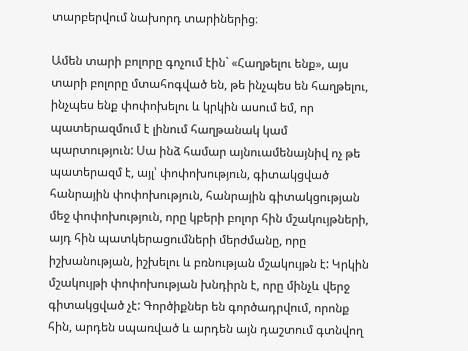տարբերվում նախորդ տարիներից։

Ամեն տարի բոլորը գոչում էին` «Հաղթելու ենք», այս տարի բոլորը մտահոգված են, թե ինչպես են հաղթելու, ինչպես ենք փոփոխելու և կրկին ասում եմ, որ պատերազմում է լինում հաղթանակ կամ պարտություն: Սա ինձ համար այնուամենայնիվ ոչ թե պատերազմ է, այլ՝ փոփոխություն, գիտակցված հանրային փոփոխություն, հանրային գիտակցության մեջ փոփոխություն, որը կբերի բոլոր հին մշակույթների, այդ հին պատկերացումների մերժմանը, որը իշխանության, իշխելու և բռնության մշակույթն է: Կրկին մշակույթի փոփոխության խնդիրն է, որը մինչև վերջ գիտակցված չէ: Գործիքներ են գործադրվում, որոնք հին, արդեն սպառված և արդեն այն դաշտում գտնվող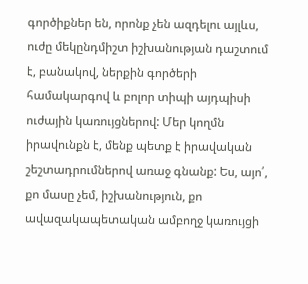գործիքներ են, որոնք չեն ազդելու այլևս, ուժը մեկընդմիշտ իշխանության դաշտում է, բանակով, ներքին գործերի համակարգով և բոլոր տիպի այդպիսի ուժային կառույցներով: Մեր կողմն իրավունքն է, մենք պետք է իրավական շեշտադրումներով առաջ գնանք: Ես, այո՛, քո մասը չեմ, իշխանություն, քո ավազակապետական ամբողջ կառույցի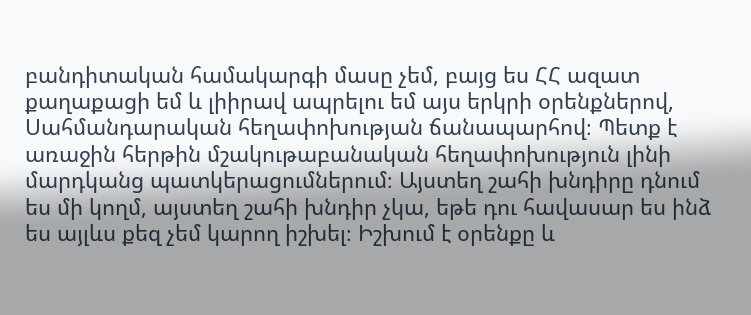բանդիտական համակարգի մասը չեմ, բայց ես ՀՀ ազատ քաղաքացի եմ և լիիրավ ապրելու եմ այս երկրի օրենքներով, Սահմանդարական հեղափոխության ճանապարհով։ Պետք է առաջին հերթին մշակութաբանական հեղափոխություն լինի մարդկանց պատկերացումներում։ Այստեղ շահի խնդիրը դնում ես մի կողմ, այստեղ շահի խնդիր չկա, եթե դու հավասար ես ինձ ես այլևս քեզ չեմ կարող իշխել։ Իշխում է օրենքը և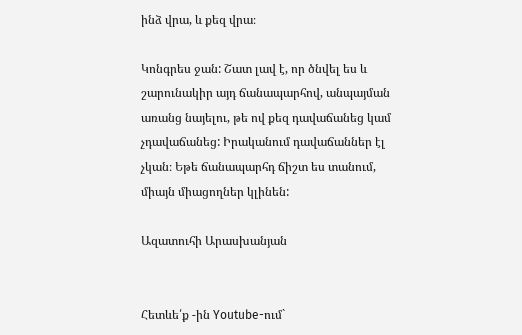ինձ վրա, և քեզ վրա։

Կոնգրես ջան: Շատ լավ է, որ ծնվել ես և շարունակիր այդ ճանապարհով, անպայման առանց նայելու, թե ով քեզ դավաճանեց կամ չդավաճանեց: Իրականում դավաճաններ էլ չկան։ Եթե ճանապարհդ ճիշտ ես տանում, միայն միացողներ կլինեն:

Ազատուհի Արասխանյան


Հետևե՛ք -ին Youtube-ում`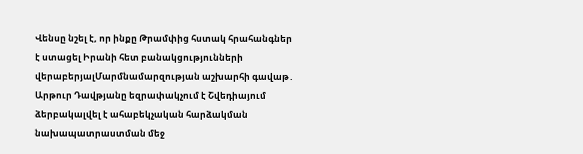Վենսը նշել է, որ ինքը Թրամփից հստակ հրահանգներ է ստացել Իրանի հետ բանակցությունների վերաբերյալՄարմնամարզության աշխարհի գավաթ․ Արթուր Դավթյանը եզրափակչում է Շվեդիայում ձերբակալվել է ահաբեկչական հարձակման նախապատրաստման մեջ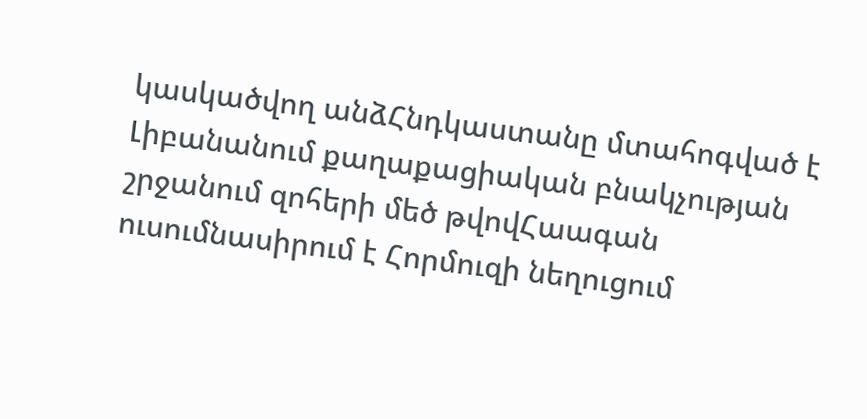կասկածվող անձՀնդկաստանը մտահոգված է Լիբանանում քաղաքացիական բնակչության շրջանում զոհերի մեծ թվովՀաագան ուսումնասիրում է Հորմուզի նեղուցում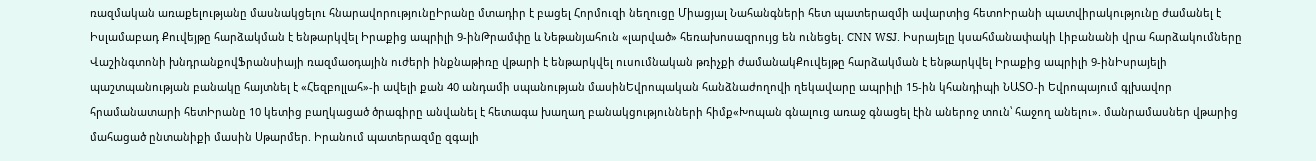ռազմական առաքելությանը մասնակցելու հնարավորությունըԻրանը մտադիր է բացել Հորմուզի նեղուցը Միացյալ Նահանգների հետ պատերազմի ավարտից հետոԻրանի պատվիրակությունը ժամանել է Իսլամաբադ Քուվեյթը հարձակման է ենթարկվել Իրաքից ապրիլի 9-ինԹրամփը և Նեթանյահուն «լարված» հեռախոսազրույց են ունեցել. CNN WSJ. Իսրայելը կսահմանափակի Լիբանանի վրա հարձակումները Վաշինգտոնի խնդրանքովՖրանսիայի ռազմաօդային ուժերի ինքնաթիռը վթարի է ենթարկվել ուսումնական թռիչքի ժամանակՔուվեյթը հարձակման է ենթարկվել Իրաքից ապրիլի 9-ինԻսրայելի պաշտպանության բանակը հայտնել է «Հեզբոլլահ»-ի ավելի քան 40 անդամի սպանության մասինԵվրոպական հանձնաժողովի ղեկավարը ապրիլի 15-ին կհանդիպի ՆԱՏՕ-ի Եվրոպայում գլխավոր հրամանատարի հետԻրանը 10 կետից բաղկացած ծրագիրը անվանել է հետագա խաղաղ բանակցությունների հիմք«Խոպան գնալուց առաջ գնացել էին աներոջ տուն՝ հաջող անելու». մանրամասներ վթարից մահացած ընտանիքի մասին Սթարմեր. Իրանում պատերազմը զգալի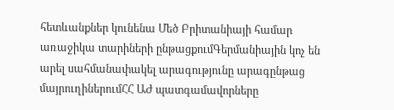հետևանքներ կունենա Մեծ Բրիտանիայի համար առաջիկա տարիների ընթացքումԳերմանիային կոչ են արել սահմանափակել արագությունը արագընթաց մայրուղիներումՀՀ ԱԺ պատգամավորները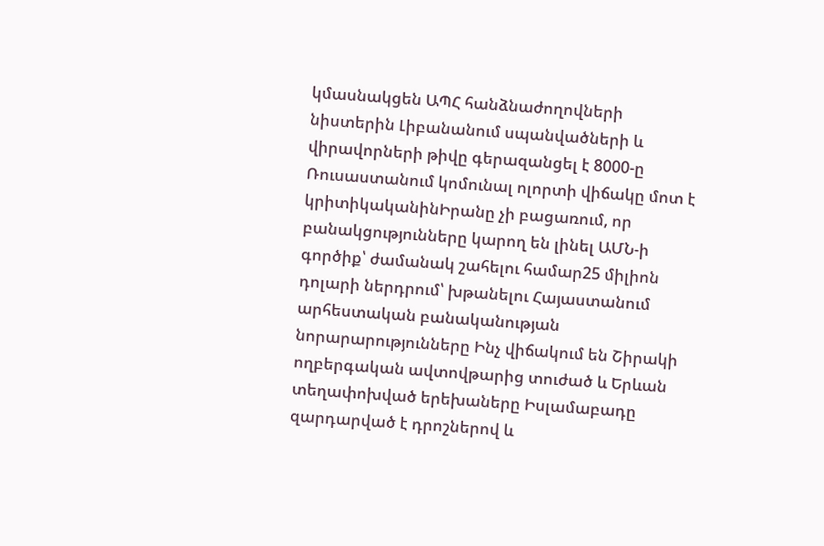կմասնակցեն ԱՊՀ հանձնաժողովների նիստերին Լիբանանում սպանվածների և վիրավորների թիվը գերազանցել է 8000-ը Ռուսաստանում կոմունալ ոլորտի վիճակը մոտ է կրիտիկականինԻրանը չի բացառում, որ բանակցությունները կարող են լինել ԱՄՆ-ի գործիք՝ ժամանակ շահելու համար25 միլիոն դոլարի ներդրում՝ խթանելու Հայաստանում արհեստական բանականության նորարարությունները Ինչ վիճակում են Շիրակի ողբերգական ավտովթարից տուժած և Երևան տեղափոխված երեխաները Իսլամաբադը զարդարված է դրոշներով և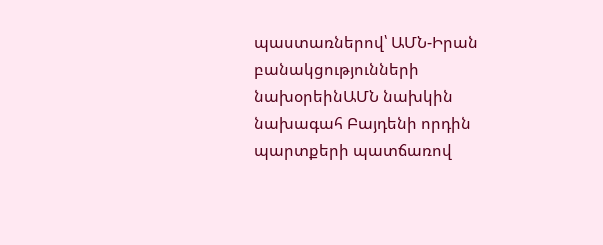պաստառներով՝ ԱՄՆ-Իրան բանակցությունների նախօրեինԱՄՆ նախկին նախագահ Բայդենի որդին պարտքերի պատճառով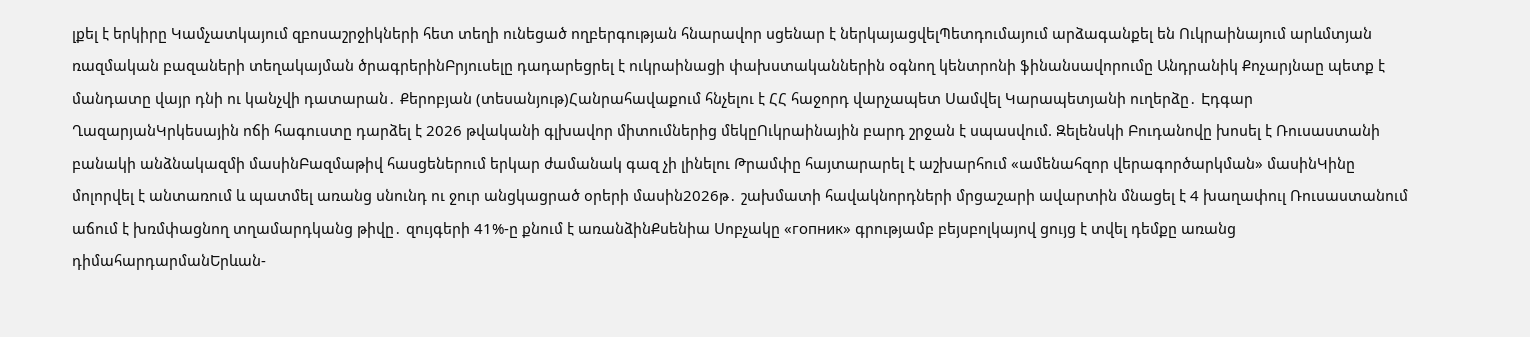լքել է երկիրը Կամչատկայում զբոսաշրջիկների հետ տեղի ունեցած ողբերգության հնարավոր սցենար է ներկայացվելՊետդումայում արձագանքել են Ուկրաինայում արևմտյան ռազմական բազաների տեղակայման ծրագրերինԲրյուսելը դադարեցրել է ուկրաինացի փախստականներին օգնող կենտրոնի ֆինանսավորումը Անդրանիկ Քոչարյնաը պետք է մանդատը վայր դնի ու կանչվի դատարան․ Քերոբյան (տեսանյութ)Հանրահավաքում հնչելու է ՀՀ հաջորդ վարչապետ Սամվել Կարապետյանի ուղերձը․ Էդգար ՂազարյանԿրկեսային ոճի հագուստը դարձել է 2026 թվականի գլխավոր միտումներից մեկըՈւկրաինային բարդ շրջան է սպասվում. Զելենսկի Բուդանովը խոսել է Ռուսաստանի բանակի անձնակազմի մասինԲազմաթիվ հասցեներում երկար ժամանակ գազ չի լինելու Թրամփը հայտարարել է աշխարհում «ամենահզոր վերագործարկման» մասինԿինը մոլորվել է անտառում և պատմել առանց սնունդ ու ջուր անցկացրած օրերի մասին2026թ․ շախմատի հավակնորդների մրցաշարի ավարտին մնացել է 4 խաղափուլ Ռուսաստանում աճում է խռմփացնող տղամարդկանց թիվը․ զույգերի 41%-ը քնում է առանձինՔսենիա Սոբչակը «гопник» գրությամբ բեյսբոլկայով ցույց է տվել դեմքը առանց դիմահարդարմանԵրևան-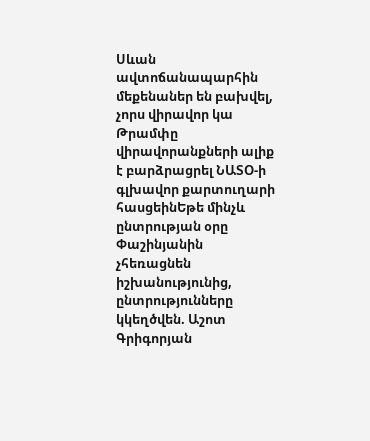Սևան ավտոճանապարհին մեքենաներ են բախվել, չորս վիրավոր կա Թրամփը վիրավորանքների ալիք է բարձրացրել ՆԱՏՕ-ի գլխավոր քարտուղարի հասցեինԵթե մինչև ընտրության օրը Փաշինյանին չհեռացնեն իշխանությունից, ընտրությունները կկեղծվեն. Աշոտ Գրիգորյան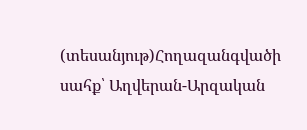(տեսանյութ)Հողազանգվածի սահք՝ Աղվերան-Արզական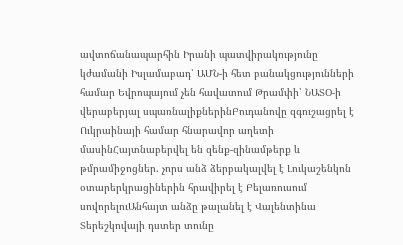ավտոճանապարհին Իրանի պատվիրակությունը կժամանի Իսլամաբադ՝ ԱՄՆ-ի հետ բանակցությունների համար Եվրոպայում չեն հավատում Թրամփի՝ ՆԱՏՕ-ի վերաբերյալ սպառնալիքներինԲուդանովը զգուշացրել է Ուկրաինայի համար հնարավոր աղետի մասինՀայտնաբերվել են զենք-զինամթերք և թմրամիջոցներ. չորս անձ ձերբակալվել է Լուկաշենկոն օտարերկրացիներին հրավիրել է Բելառուսում սովորելուԱնհայտ անձը թալանել է Վալենտինա Տերեշկովայի դստեր տունը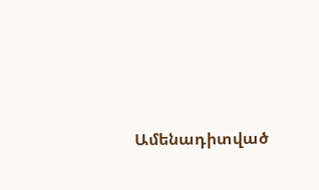Ամենադիտված